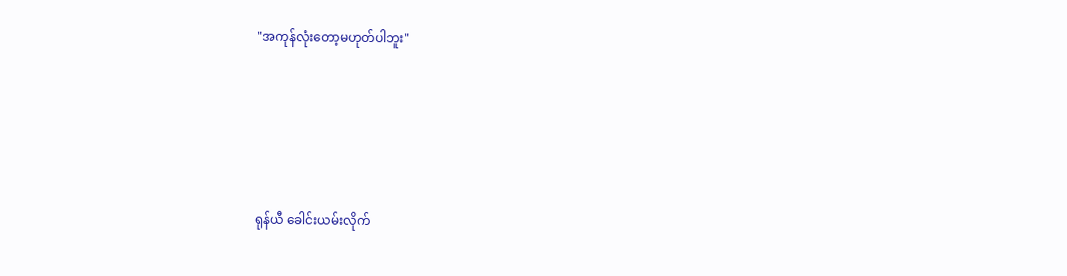"အကုန်လုံးတော့မဟုတ်ပါဘူး"





ရုန်ယီ ခေါင်းယမ်းလိုက်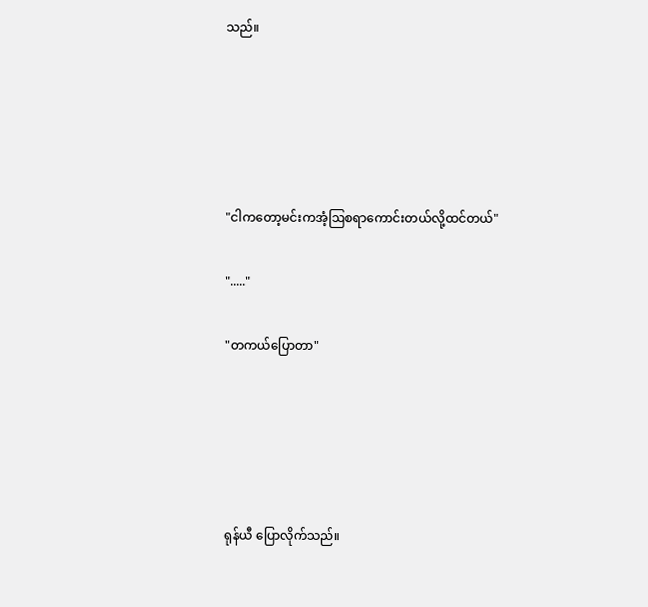သည်။





"ငါကတော့မင်းကအံ့ဩစရာကောင်းတယ်လို့ထင်တယ်"

"....."

"တကယ်ပြောတာ"





ရုန်ယီ ပြောလိုက်သည်။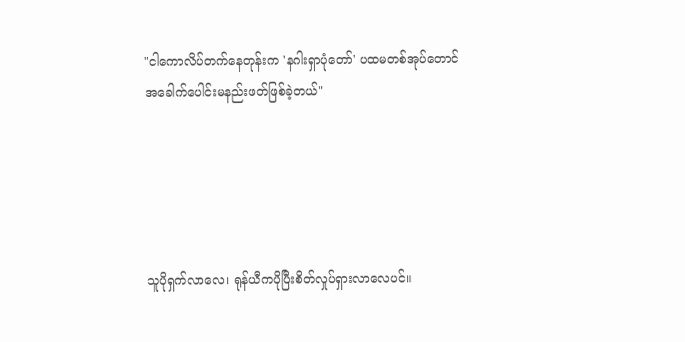"ငါကောလိပ်တက်နေတုန်းက 'နဂါးရှာပုံတော်' ပထမတစ်အုပ်တောင်အခေါက်ပေါင်းမနည်းဖတ်ဖြစ်ခဲ့တယ်"





သူပိုရှက်လာလေ၊ ရုန်ယီကပိုပြီးစိတ်လှုပ်ရှားလာလေပင်။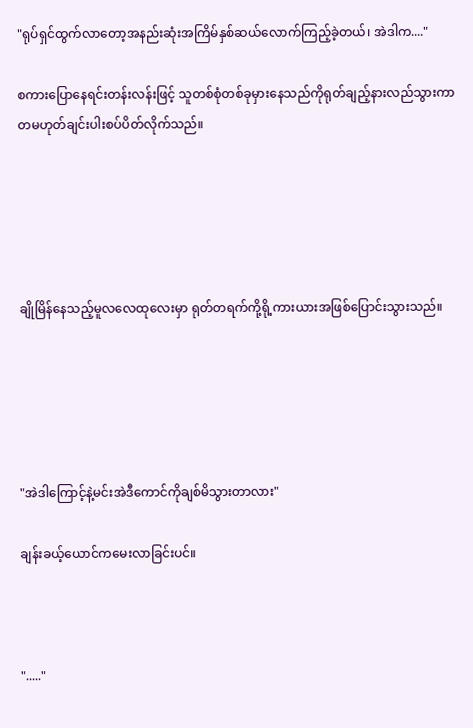"ရုပ်ရှင်ထွက်လာတော့အနည်းဆုံးအကြိမ်နှစ်ဆယ်လောက်ကြည့်ခဲ့တယ်၊ အဲဒါက...."

စကားပြောနေရင်းတန်းလန်းဖြင့် သူတစ်စုံတစ်ခုမှားနေသည်ကိုရုတ်ချည့်နားလည်သွားကာ တမဟုတ်ချင်းပါးစပ်ပိတ်လိုက်သည်။





ချိုမြိန်နေသည့်မူလလေထုလေးမှာ ရုတ်တရက်ကို့ရို့ကားယားအဖြစ်ပြောင်းသွားသည်။





"အဲဒါကြောင့်နဲ့မင်းအဲဒီကောင်ကိုချစ်မိသွားတာလား"

ချန်းခယ့်ယောင်ကမေးလာခြင်းပင်။



"....."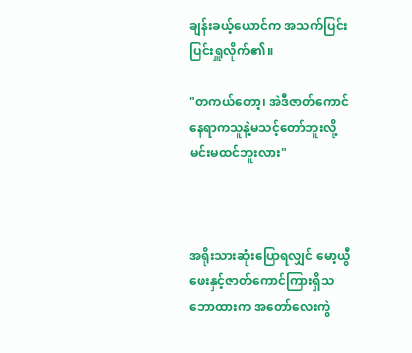ချန်းခယ့်ယောင်က အသက်ပြင်းပြင်းရှူလိုက်၏။

"တကယ်တော့၊ အဲဒီဇာတ်ကောင်နေရာကသူနဲ့မသင့်တော်ဘူးလို့မင်းမထင်ဘူးလား"



အရိုးသားဆုံးပြောရလျှင် မော့ယွီဖေးနှင့်ဇာတ်ကောင်ကြားရှိသဘောထားက အတော်လေးကွဲ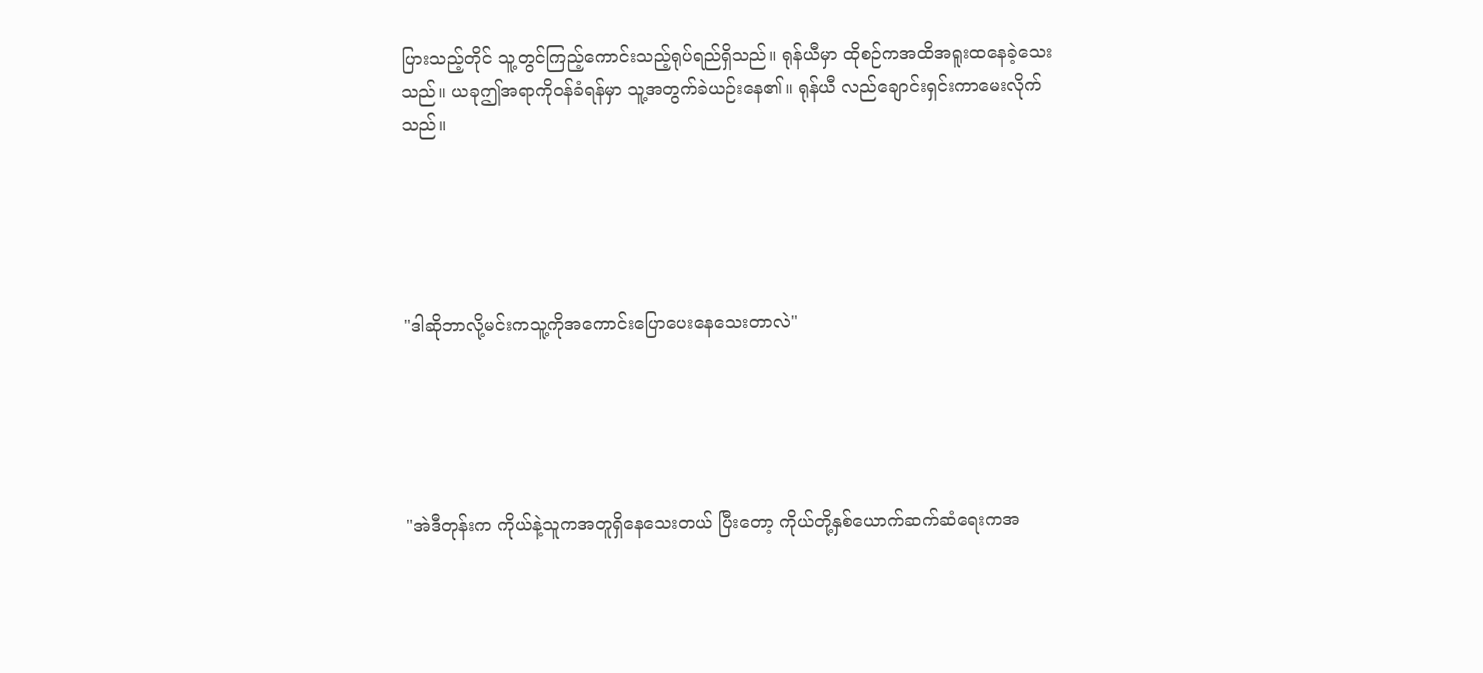ပြားသည့်တိုင် သူ့တွင်ကြည့်ကောင်းသည့်ရုပ်ရည်ရှိသည်။ ရုန်ယီမှာ ထိုစဉ်ကအထိအရူးထနေခဲ့သေးသည်။ ယခုဤအရာကိုဝန်ခံရန်မှာ သူ့အတွက်ခဲယဉ်းနေ၏။ ရုန်ယီ လည်ချောင်းရှင်းကာမေးလိုက်သည်။





"ဒါဆိုဘာလို့မင်းကသူ့ကိုအကောင်းပြောပေးနေသေးတာလဲ"





"အဲဒီတုန်းက ကိုယ်နဲ့သူကအတူရှိနေသေးတယ် ပြီးတော့ ကိုယ်တို့နှစ်ယောက်ဆက်ဆံရေးကအ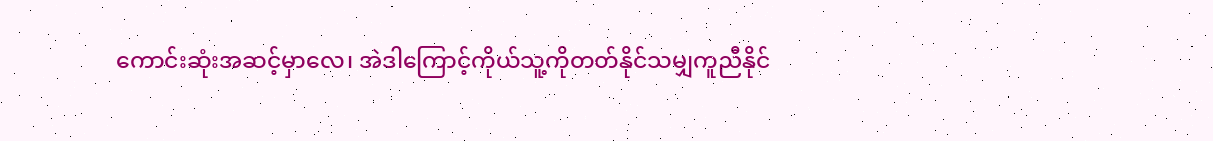ကောင်းဆုံးအဆင့်မှာလေ၊ အဲဒါကြောင့်ကိုယ်သူ့ကိုတတ်နိုင်သမျှကူညီနိုင်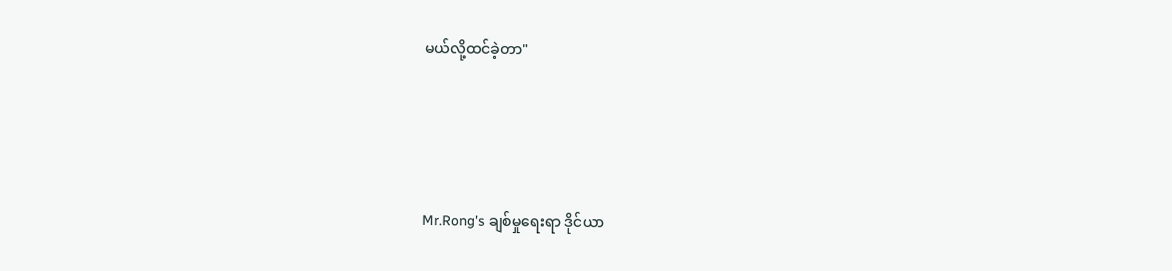မယ်လို့ထင်ခဲ့တာ"





Mr.Rong's ချစ်မှုရေးရာ ဒိုင်ယာ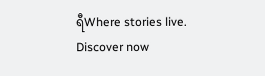ရီWhere stories live. Discover now